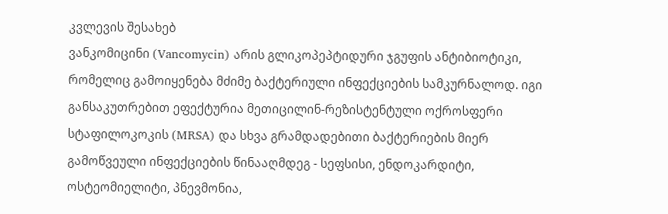კვლევის შესახებ
ვანკომიცინი (Vancomycin) არის გლიკოპეპტიდური ჯგუფის ანტიბიოტიკი, რომელიც გამოიყენება მძიმე ბაქტერიული ინფექციების სამკურნალოდ. იგი განსაკუთრებით ეფექტურია მეთიცილინ-რეზისტენტული ოქროსფერი სტაფილოკოკის (MRSA) და სხვა გრამდადებითი ბაქტერიების მიერ გამოწვეული ინფექციების წინააღმდეგ - სეფსისი, ენდოკარდიტი, ოსტეომიელიტი, პნევმონია,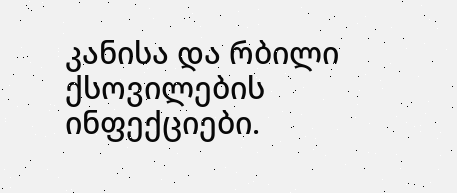კანისა და რბილი ქსოვილების ინფექციები.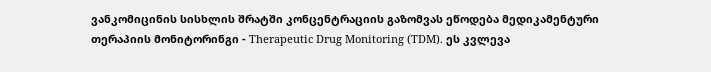ვანკომიცინის სისხლის შრატში კონცენტრაციის გაზომვას ეწოდება მედიკამენტური თერაპიის მონიტორინგი - Therapeutic Drug Monitoring (TDM). ეს კვლევა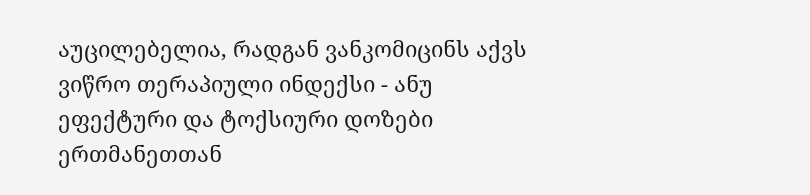აუცილებელია, რადგან ვანკომიცინს აქვს ვიწრო თერაპიული ინდექსი - ანუ ეფექტური და ტოქსიური დოზები ერთმანეთთან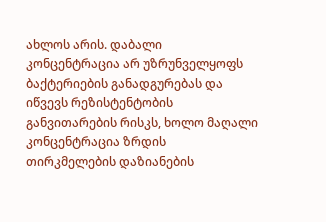ახლოს არის. დაბალი კონცენტრაცია არ უზრუნველყოფს ბაქტერიების განადგურებას და იწვევს რეზისტენტობის განვითარების რისკს, ხოლო მაღალი კონცენტრაცია ზრდის თირკმელების დაზიანების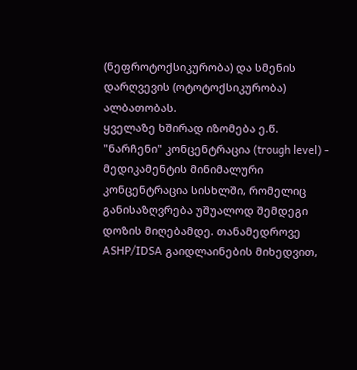(ნეფროტოქსიკურობა) და სმენის დარღვევის (ოტოტოქსიკურობა) ალბათობას.
ყველაზე ხშირად იზომება ე.წ. "ნარჩენი" კონცენტრაცია (trough level) - მედიკამენტის მინიმალური კონცენტრაცია სისხლში, რომელიც განისაზღვრება უშუალოდ შემდეგი დოზის მიღებამდე. თანამედროვე ASHP/IDSA გაიდლაინების მიხედვით,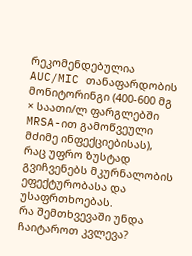რეკომენდებულია AUC/MIC თანაფარდობის მონიტორინგი (400-600 მგ × საათი/ლ ფარგლებში MRSA-ით გამოწვეული მძიმე ინფექციებისას), რაც უფრო ზუსტად გვიჩვენებს მკურნალობის ეფექტურობასა და უსაფრთხოებას.
რა შემთხვევაში უნდა ჩაიტაროთ კვლევა?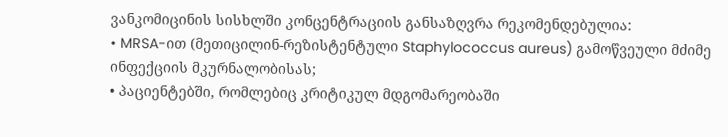ვანკომიცინის სისხლში კონცენტრაციის განსაზღვრა რეკომენდებულია:
• MRSA-ით (მეთიცილინ-რეზისტენტული Staphylococcus aureus) გამოწვეული მძიმე ინფექციის მკურნალობისას;
• პაციენტებში, რომლებიც კრიტიკულ მდგომარეობაში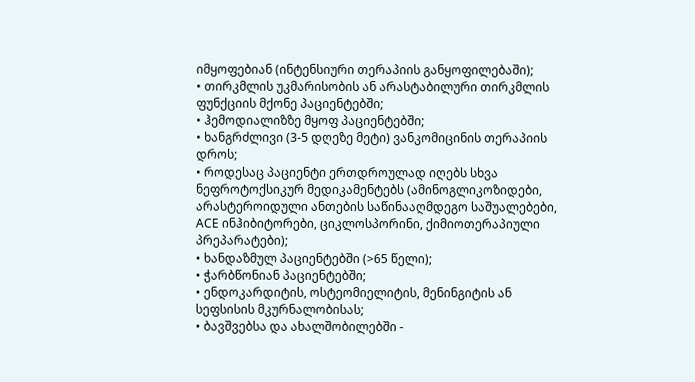იმყოფებიან (ინტენსიური თერაპიის განყოფილებაში);
• თირკმლის უკმარისობის ან არასტაბილური თირკმლის ფუნქციის მქონე პაციენტებში;
• ჰემოდიალიზზე მყოფ პაციენტებში;
• ხანგრძლივი (3-5 დღეზე მეტი) ვანკომიცინის თერაპიის დროს;
• როდესაც პაციენტი ერთდროულად იღებს სხვა ნეფროტოქსიკურ მედიკამენტებს (ამინოგლიკოზიდები, არასტეროიდული ანთების საწინააღმდეგო საშუალებები, ACE ინჰიბიტორები, ციკლოსპორინი, ქიმიოთერაპიული პრეპარატები);
• ხანდაზმულ პაციენტებში (>65 წელი);
• ჭარბწონიან პაციენტებში;
• ენდოკარდიტის, ოსტეომიელიტის, მენინგიტის ან სეფსისის მკურნალობისას;
• ბავშვებსა და ახალშობილებში -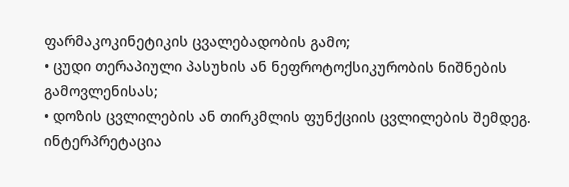ფარმაკოკინეტიკის ცვალებადობის გამო;
• ცუდი თერაპიული პასუხის ან ნეფროტოქსიკურობის ნიშნების გამოვლენისას;
• დოზის ცვლილების ან თირკმლის ფუნქციის ცვლილების შემდეგ.
ინტერპრეტაცია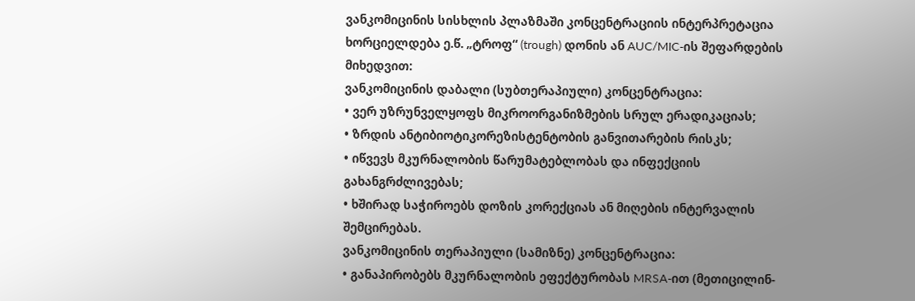ვანკომიცინის სისხლის პლაზმაში კონცენტრაციის ინტერპრეტაცია ხორციელდება ე.წ. „ტროფ“ (trough) დონის ან AUC/MIC-ის შეფარდების მიხედვით:
ვანკომიცინის დაბალი (სუბთერაპიული) კონცენტრაცია:
• ვერ უზრუნველყოფს მიკროორგანიზმების სრულ ერადიკაციას;
• ზრდის ანტიბიოტიკორეზისტენტობის განვითარების რისკს;
• იწვევს მკურნალობის წარუმატებლობას და ინფექციის გახანგრძლივებას;
• ხშირად საჭიროებს დოზის კორექციას ან მიღების ინტერვალის შემცირებას.
ვანკომიცინის თერაპიული (სამიზნე) კონცენტრაცია:
• განაპირობებს მკურნალობის ეფექტურობას MRSA-ით (მეთიცილინ-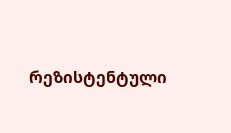რეზისტენტული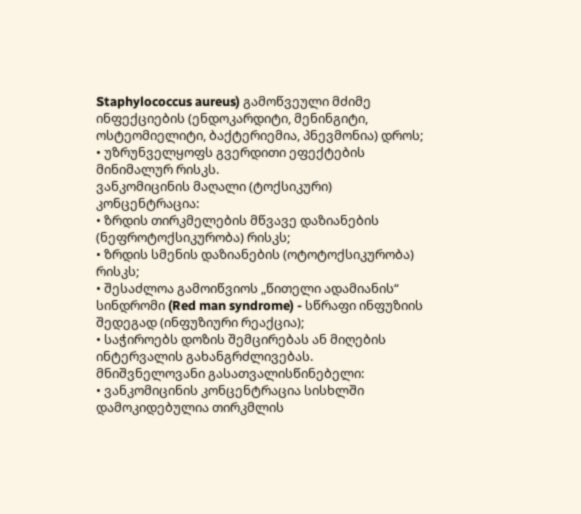Staphylococcus aureus) გამოწვეული მძიმე ინფექციების (ენდოკარდიტი, მენინგიტი, ოსტეომიელიტი, ბაქტერიემია, პნევმონია) დროს;
• უზრუნველყოფს გვერდითი ეფექტების მინიმალურ რისკს.
ვანკომიცინის მაღალი (ტოქსიკური) კონცენტრაცია:
• ზრდის თირკმელების მწვავე დაზიანების (ნეფროტოქსიკურობა) რისკს;
• ზრდის სმენის დაზიანების (ოტოტოქსიკურობა) რისკს;
• შესაძლოა გამოიწვიოს „წითელი ადამიანის“ სინდრომი (Red man syndrome) - სწრაფი ინფუზიის შედეგად (ინფუზიური რეაქცია);
• საჭიროებს დოზის შემცირებას ან მიღების ინტერვალის გახანგრძლივებას.
მნიშვნელოვანი გასათვალისწინებელი:
• ვანკომიცინის კონცენტრაცია სისხლში დამოკიდებულია თირკმლის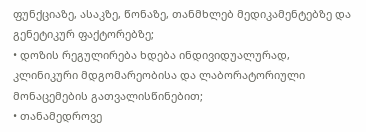ფუნქციაზე, ასაკზე, წონაზე, თანმხლებ მედიკამენტებზე და გენეტიკურ ფაქტორებზე;
• დოზის რეგულირება ხდება ინდივიდუალურად, კლინიკური მდგომარეობისა და ლაბორატორიული მონაცემების გათვალისწინებით;
• თანამედროვე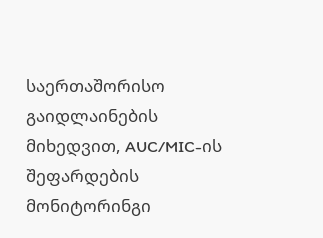საერთაშორისო გაიდლაინების მიხედვით, AUC/MIC-ის შეფარდების მონიტორინგი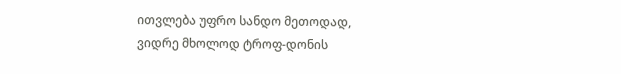ითვლება უფრო სანდო მეთოდად, ვიდრე მხოლოდ ტროფ-დონის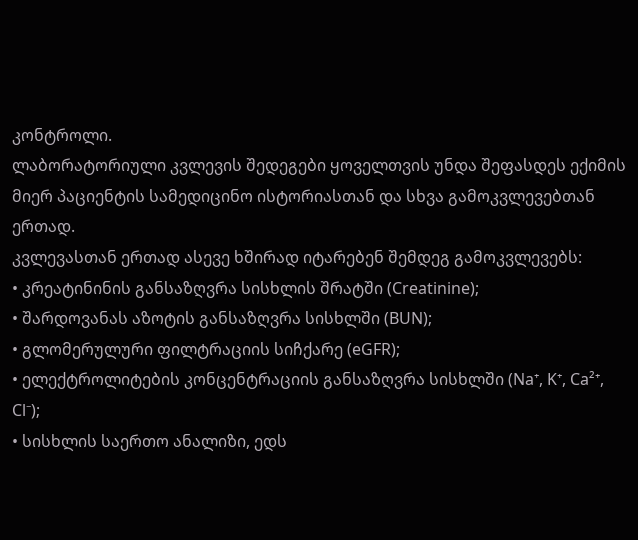კონტროლი.
ლაბორატორიული კვლევის შედეგები ყოველთვის უნდა შეფასდეს ექიმის მიერ პაციენტის სამედიცინო ისტორიასთან და სხვა გამოკვლევებთან ერთად.
კვლევასთან ერთად ასევე ხშირად იტარებენ შემდეგ გამოკვლევებს:
• კრეატინინის განსაზღვრა სისხლის შრატში (Creatinine);
• შარდოვანას აზოტის განსაზღვრა სისხლში (BUN);
• გლომერულური ფილტრაციის სიჩქარე (eGFR);
• ელექტროლიტების კონცენტრაციის განსაზღვრა სისხლში (Na⁺, K⁺, Ca²⁺, Cl⁻);
• სისხლის საერთო ანალიზი, ედს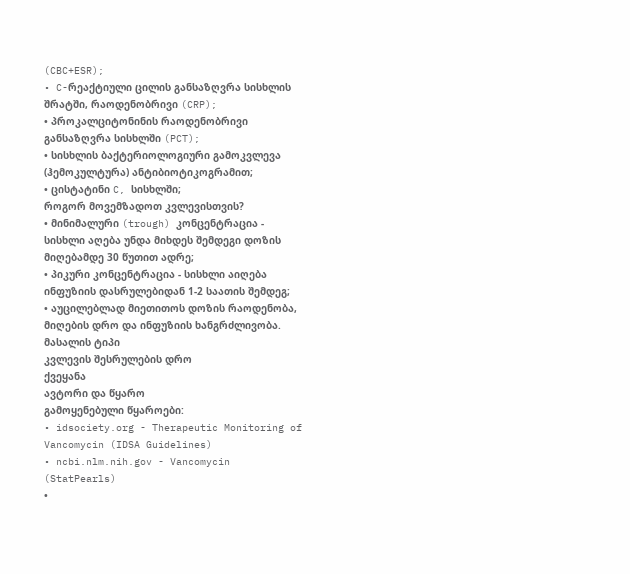(CBC+ESR);
• C-რეაქტიული ცილის განსაზღვრა სისხლის შრატში, რაოდენობრივი (CRP);
• პროკალციტონინის რაოდენობრივი განსაზღვრა სისხლში (PCT);
• სისხლის ბაქტერიოლოგიური გამოკვლევა (ჰემოკულტურა) ანტიბიოტიკოგრამით;
• ცისტატინი C, სისხლში;
როგორ მოვემზადოთ კვლევისთვის?
• მინიმალური (trough) კონცენტრაცია - სისხლი აღება უნდა მიხდეს შემდეგი დოზის მიღებამდე 30 წუთით ადრე;
• პიკური კონცენტრაცია - სისხლი აიღება ინფუზიის დასრულებიდან 1-2 საათის შემდეგ;
• აუცილებლად მიეთითოს დოზის რაოდენობა, მიღების დრო და ინფუზიის ხანგრძლივობა.
მასალის ტიპი
კვლევის შესრულების დრო
ქვეყანა
ავტორი და წყარო
გამოყენებული წყაროები:
• idsociety.org - Therapeutic Monitoring of Vancomycin (IDSA Guidelines)
• ncbi.nlm.nih.gov - Vancomycin (StatPearls)
•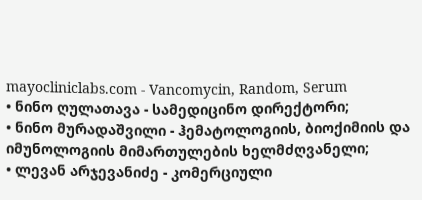mayocliniclabs.com - Vancomycin, Random, Serum
• ნინო ღულათავა - სამედიცინო დირექტორი;
• ნინო მურადაშვილი - ჰემატოლოგიის, ბიოქიმიის და იმუნოლოგიის მიმართულების ხელმძღვანელი;
• ლევან არჯევანიძე - კომერციული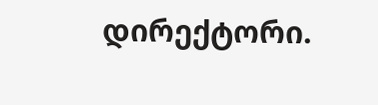დირექტორი.